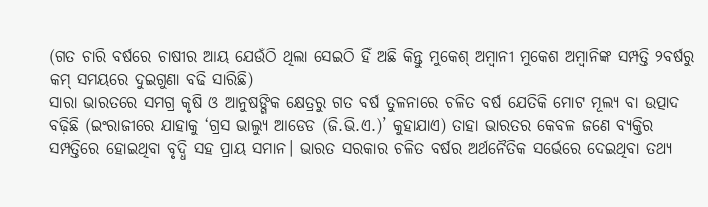(ଗତ ଚାରି ବର୍ଷରେ ଚାଷୀର ଆୟ ଯେଉଁଠି ଥିଲା ସେଇଠି ହିଁ ଅଛି କିନ୍ତୁ ମୁକେଶ୍ ଅମ୍ବାନୀ ମୁକେଶ ଅମ୍ବାନିଙ୍କ ସମ୍ପତ୍ତି ୨ବର୍ଷରୁ କମ୍ ସମୟରେ ଦୁଇଗୁଣା ବଢି ସାରିଛି)
ସାରା ଭାରତରେ ସମଗ୍ର କୃଷି ଓ ଆନୁଷଙ୍ଗିକ କ୍ଷେତ୍ରରୁ ଗତ ବର୍ଷ ତୁଳନାରେ ଚଳିତ ବର୍ଷ ଯେତିକି ମୋଟ ମୂଲ୍ୟ ବା ଉତ୍ପାଦ ବଢ଼ିଛି (ଇଂରାଜୀରେ ଯାହାକୁ ‘ଗ୍ରସ ଭାଲ୍ୟୁ ଆଡେଡ (ଜି.ଭି.ଏ.)’ କୁହାଯାଏ) ତାହା ଭାରତର କେବଳ ଜଣେ ବ୍ୟକ୍ତିର ସମ୍ପତ୍ତିରେ ହୋଇଥିବା ବୃଦ୍ଧି ସହ ପ୍ରାୟ ସମାନ। ଭାରତ ସରକାର ଚଳିତ ବର୍ଷର ଅର୍ଥନୈତିକ ସର୍ଭେରେ ଦେଇଥିବା ତଥ୍ୟ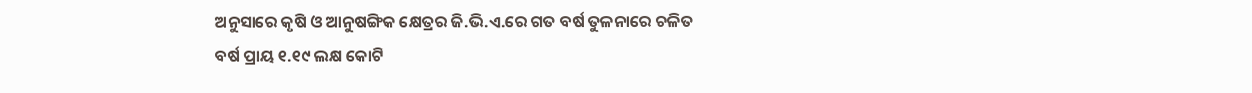ଅନୁସାରେ କୃଷି ଓ ଆନୁଷଙ୍ଗିକ କ୍ଷେତ୍ରର ଜି.ଭି.ଏ.ରେ ଗତ ବର୍ଷ ତୁଳନାରେ ଚଳିତ ବର୍ଷ ପ୍ରାୟ ୧.୧୯ ଲକ୍ଷ କୋଟି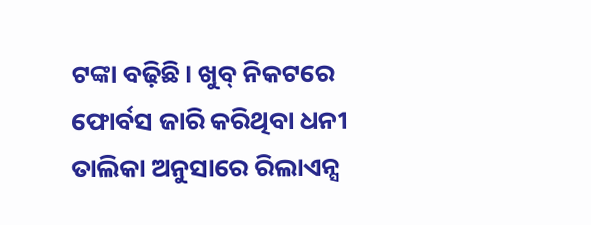ଟଙ୍କା ବଢ଼ିଛି। ଖୁବ୍ ନିକଟରେ ଫୋର୍ବସ ଜାରି କରିଥିବା ଧନୀ ତାଲିକା ଅନୁସାରେ ରିଲାଏନ୍ସ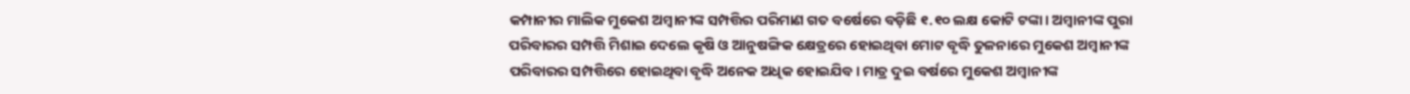କମ୍ପାନୀର ମାଲିକ ମୁକେଶ ଅମ୍ବାନୀଙ୍କ ସମ୍ପତ୍ତିର ପରିମାଣ ଗତ ବର୍ଷେରେ ବଡ଼ିଛି ୧.୧୦ ଲକ୍ଷ କୋଟି ଟଙ୍କା। ଅମ୍ବାନୀଙ୍କ ପୁରା ପରିବାରର ସମ୍ପତ୍ତି ମିଶାଇ ଦେଲେ କୃଷି ଓ ଆନୁଷଙ୍ଗିକ କ୍ଷେତ୍ରରେ ହୋଇଥିବା ମୋଟ ବୃଦ୍ଧି ତୁଳନାରେ ମୁକେଶ ଅମ୍ବାନୀଙ୍କ ପରିବାରର ସମ୍ପତ୍ତିରେ ହୋଇଥିବା ବୃଦ୍ଧି ଅନେକ ଅଧିକ ହୋଇଯିବ। ମାତ୍ର ଦୁଇ ବର୍ଷରେ ମୁକେଶ ଅମ୍ବାନୀଙ୍କ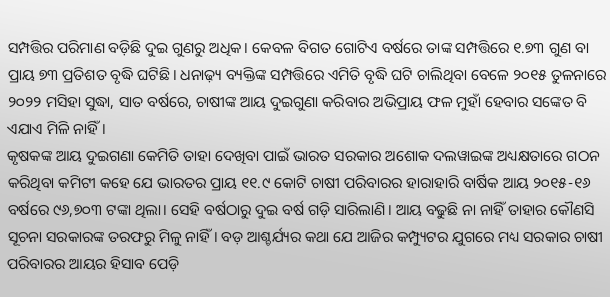ସମ୍ପତ୍ତିର ପରିମାଣ ବଡ଼ିଛି ଦୁଇ ଗୁଣରୁ ଅଧିକ। କେବଳ ବିଗତ ଗୋଟିଏ ବର୍ଷରେ ତାଙ୍କ ସମ୍ପତ୍ତିରେ ୧.୭୩ ଗୁଣ ବା ପ୍ରାୟ ୭୩ ପ୍ରତିଶତ ବୃଦ୍ଧି ଘଟିଛି। ଧନାଢ଼୍ୟ ବ୍ୟକ୍ତିଙ୍କ ସମ୍ପତ୍ତିରେ ଏମିତି ବୃଦ୍ଧି ଘଟି ଚାଲିଥିବା ବେଳେ ୨୦୧୫ ତୁଳନାରେ ୨୦୨୨ ମସିହା ସୁଦ୍ଧା, ସାତ ବର୍ଷରେ, ଚାଷୀଙ୍କ ଆୟ ଦୁଇଗୁଣା କରିବାର ଅଭିପ୍ରାୟ ଫଳ ମୁହାଁ ହେବାର ସଙ୍କେତ ବି ଏଯାଏ ମିଳି ନାହିଁ।
କୃଷକଙ୍କ ଆୟ ଦୁଇଗଣା କେମିତି ତାହା ଦେଖିବା ପାଇଁ ଭାରତ ସରକାର ଅଶୋକ ଦଲୱାଇଙ୍କ ଅଧ୍ୟକ୍ଷତାରେ ଗଠନ କରିଥିବା କମିଟୀ କହେ ଯେ ଭାରତର ପ୍ରାୟ ୧୧.୯ କୋଟି ଚାଷୀ ପରିବାରର ହାରାହାରି ବାର୍ଷିକ ଆୟ ୨୦୧୫-୧୬ ବର୍ଷରେ ୯୬,୭୦୩ ଟଙ୍କା ଥିଲା। ସେହି ବର୍ଷଠାରୁ ଦୁଇ ବର୍ଷ ଗଡ଼ି ସାରିଲାଣି। ଆୟ ବଢୁଛି ନା ନାହିଁ ତାହାର କୌଣସି ସୂଚନା ସରକାରଙ୍କ ତରଫରୁ ମିଳୁ ନାହିଁ। ବଡ଼ ଆଶ୍ଚର୍ଯ୍ୟର କଥା ଯେ ଆଜିର କମ୍ପ୍ୟୁଟର ଯୁଗରେ ମଧ୍ୟ ସରକାର ଚାଷୀ ପରିବାରର ଆୟର ହିସାବ ପେଡ଼ି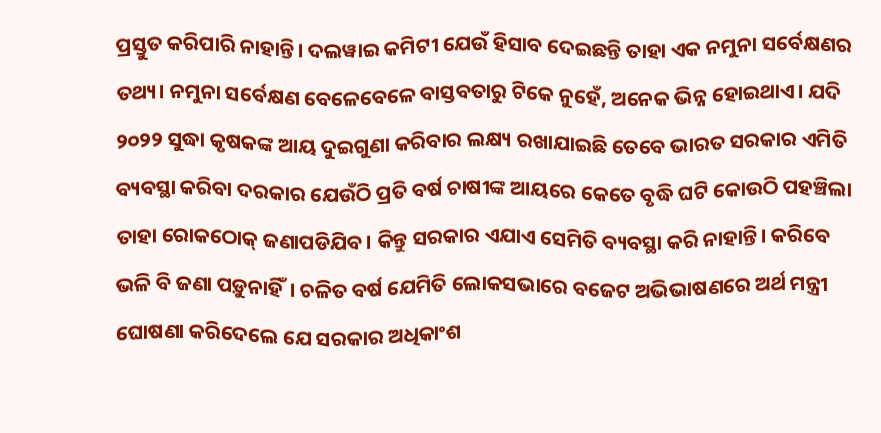ପ୍ରସ୍ତୁତ କରିପାରି ନାହାନ୍ତି। ଦଲୱାଇ କମିଟୀ ଯେଉଁ ହିସାବ ଦେଇଛନ୍ତି ତାହା ଏକ ନମୁନା ସର୍ବେକ୍ଷଣର ତଥ୍ୟ। ନମୁନା ସର୍ବେକ୍ଷଣ ବେଳେବେଳେ ବାସ୍ତବତାରୁ ଟିକେ ନୁହେଁ, ଅନେକ ଭିନ୍ନ ହୋଇଥାଏ। ଯଦି ୨୦୨୨ ସୁଦ୍ଧା କୃଷକଙ୍କ ଆୟ ଦୁଇଗୁଣା କରିବାର ଲକ୍ଷ୍ୟ ରଖାଯାଇଛି ତେବେ ଭାରତ ସରକାର ଏମିତି ବ୍ୟବସ୍ଥା କରିବା ଦରକାର ଯେଉଁଠି ପ୍ରତି ବର୍ଷ ଚାଷୀଙ୍କ ଆୟରେ କେତେ ବୃଦ୍ଧି ଘଟି କୋଉଠି ପହଞ୍ଚିଲା ତାହା ରୋକଠୋକ୍ ଜଣାପଡିଯିବ। କିନ୍ତୁ ସରକାର ଏଯାଏ ସେମିତି ବ୍ୟବସ୍ଥା କରି ନାହାନ୍ତି। କରିବେ ଭଳି ବି ଜଣା ପଡ଼ୁନାହିଁ। ଚଳିତ ବର୍ଷ ଯେମିତି ଲୋକସଭାରେ ବଜେଟ ଅଭିଭାଷଣରେ ଅର୍ଥ ମନ୍ତ୍ରୀ ଘୋଷଣା କରିଦେଲେ ଯେ ସରକାର ଅଧିକାଂଶ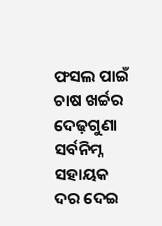ଫସଲ ପାଇଁ ଚାଷ ଖର୍ଚ୍ଚର ଦେଢ଼ଗୁଣା ସର୍ବନିମ୍ନ ସହାୟକ ଦର ଦେଇ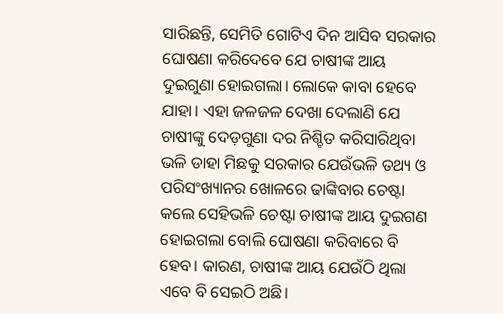ସାରିଛନ୍ତି, ସେମିତି ଗୋଟିଏ ଦିନ ଆସିବ ସରକାର ଘୋଷଣା କରିଦେବେ ଯେ ଚାଷୀଙ୍କ ଆୟ ଦୁଇଗୁଣା ହୋଇଗଲା। ଲୋକେ କାବା ହେବେ ଯାହା। ଏହା ଜଳଜଳ ଦେଖା ଦେଲାଣି ଯେ ଚାଷୀଙ୍କୁ ଦେଡ଼ଗୁଣା ଦର ନିଶ୍ଚିତ କରିସାରିଥିବା ଭଳି ଡାହା ମିଛକୁ ସରକାର ଯେଉଁଭଳି ତଥ୍ୟ ଓ ପରିସଂଖ୍ୟାନର ଖୋଳରେ ଢାଙ୍କିବାର ଚେଷ୍ଟା କଲେ ସେହିଭଳି ଚେଷ୍ଟା ଚାଷୀଙ୍କ ଆୟ ଦୁଇଗଣ ହୋଇଗଲା ବୋଲି ଘୋଷଣା କରିବାରେ ବି ହେବ। କାରଣ, ଚାଷୀଙ୍କ ଆୟ ଯେଉଁଠି ଥିଲା ଏବେ ବି ସେଇଠି ଅଛି।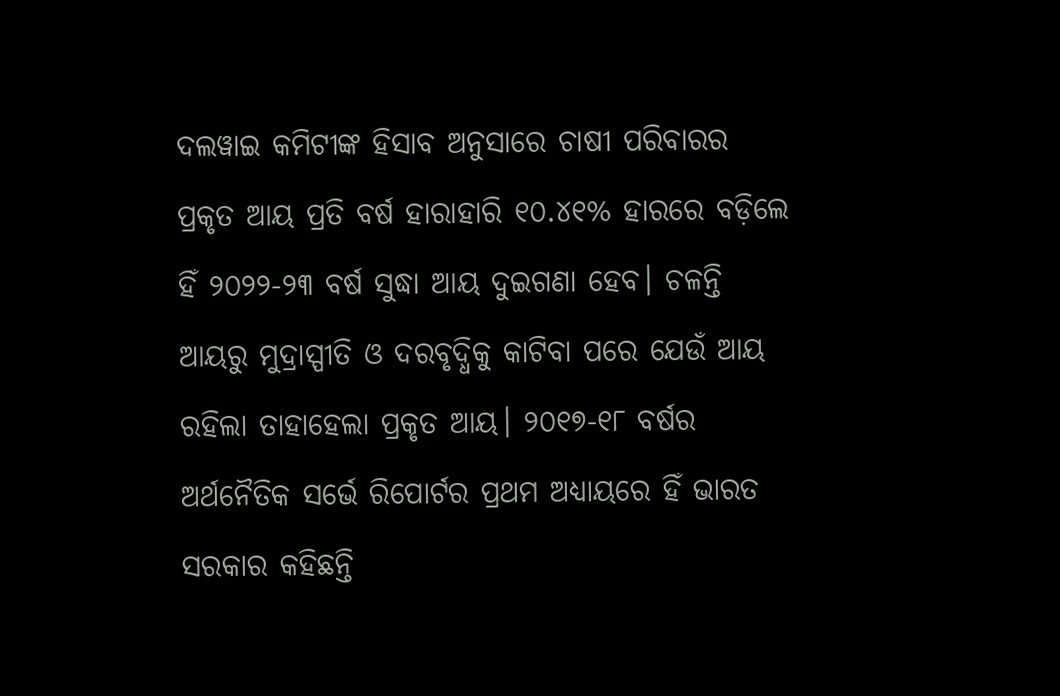ଦଲୱାଇ କମିଟୀଙ୍କ ହିସାବ ଅନୁସାରେ ଚାଷୀ ପରିବାରର ପ୍ରକୃତ ଆୟ ପ୍ରତି ବର୍ଷ ହାରାହାରି ୧୦.୪୧% ହାରରେ ବଡ଼ିଲେ ହିଁ ୨୦୨୨-୨୩ ବର୍ଷ ସୁଦ୍ଧା ଆୟ ଦୁଇଗଣା ହେବ। ଚଳନ୍ତି ଆୟରୁ ମୁଦ୍ରାସ୍ପୀତି ଓ ଦରବୃଦ୍ଧିକୁ କାଟିବା ପରେ ଯେଉଁ ଆୟ ରହିଲା ତାହାହେଲା ପ୍ରକୃତ ଆୟ। ୨୦୧୭-୧୮ ବର୍ଷର ଅର୍ଥନୈତିକ ସର୍ଭେ ରିପୋର୍ଟର ପ୍ରଥମ ଅଧ୍ୟାୟରେ ହିଁ ଭାରତ ସରକାର କହିଛନ୍ତି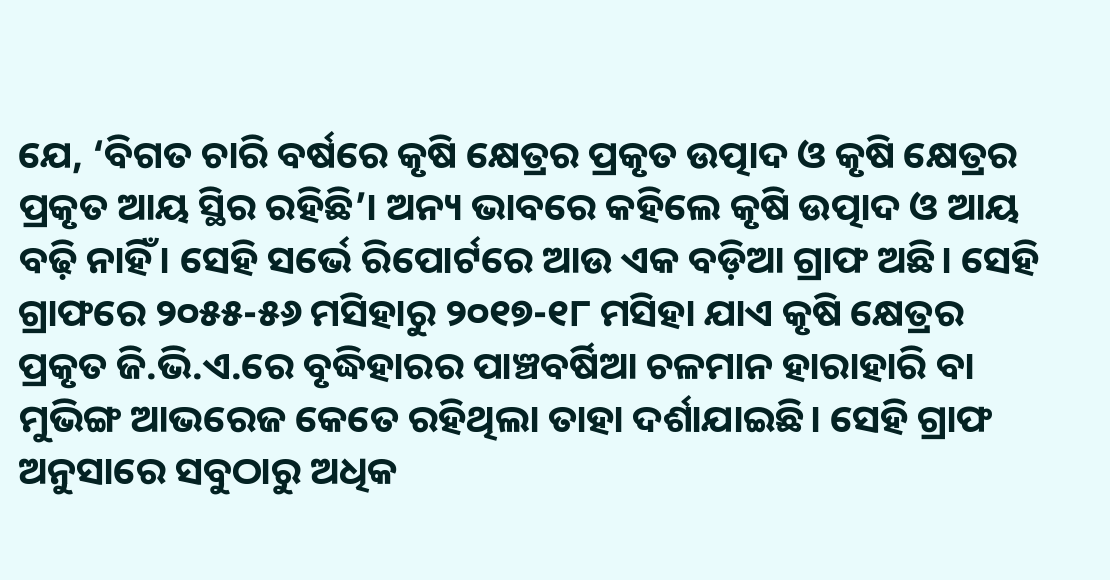ଯେ, ‘ବିଗତ ଚାରି ବର୍ଷରେ କୃଷି କ୍ଷେତ୍ରର ପ୍ରକୃତ ଉତ୍ପାଦ ଓ କୃଷି କ୍ଷେତ୍ରର ପ୍ରକୃତ ଆୟ ସ୍ଥିର ରହିଛି’। ଅନ୍ୟ ଭାବରେ କହିଲେ କୃଷି ଉତ୍ପାଦ ଓ ଆୟ ବଢ଼ି ନାହିଁ। ସେହି ସର୍ଭେ ରିପୋର୍ଟରେ ଆଉ ଏକ ବଡ଼ିଆ ଗ୍ରାଫ ଅଛି। ସେହି ଗ୍ରାଫରେ ୨୦୫୫-୫୬ ମସିହାରୁ ୨୦୧୭-୧୮ ମସିହା ଯାଏ କୃଷି କ୍ଷେତ୍ରର ପ୍ରକୃତ ଜି.ଭି.ଏ.ରେ ବୃଦ୍ଧିହାରର ପାଞ୍ଚବର୍ଷିଆ ଚଳମାନ ହାରାହାରି ବା ମୁଭିଙ୍ଗ ଆଭରେଜ କେତେ ରହିଥିଲା ତାହା ଦର୍ଶାଯାଇଛି। ସେହି ଗ୍ରାଫ ଅନୁସାରେ ସବୁଠାରୁ ଅଧିକ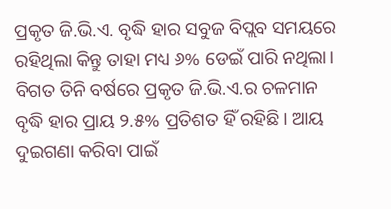ପ୍ରକୃତ ଜି.ଭି.ଏ. ବୃଦ୍ଧି ହାର ସବୁଜ ବିପ୍ଲବ ସମୟରେ ରହିଥିଲା କିନ୍ତୁ ତାହା ମଧ୍ୟ ୬% ଡେଇଁ ପାରି ନଥିଲା। ବିଗତ ତିନି ବର୍ଷରେ ପ୍ରକୃତ ଜି.ଭି.ଏ.ର ଚଳମାନ ବୃଦ୍ଧି ହାର ପ୍ରାୟ ୨.୫% ପ୍ରତିଶତ ହିଁ ରହିଛି। ଆୟ ଦୁଇଗଣା କରିବା ପାଇଁ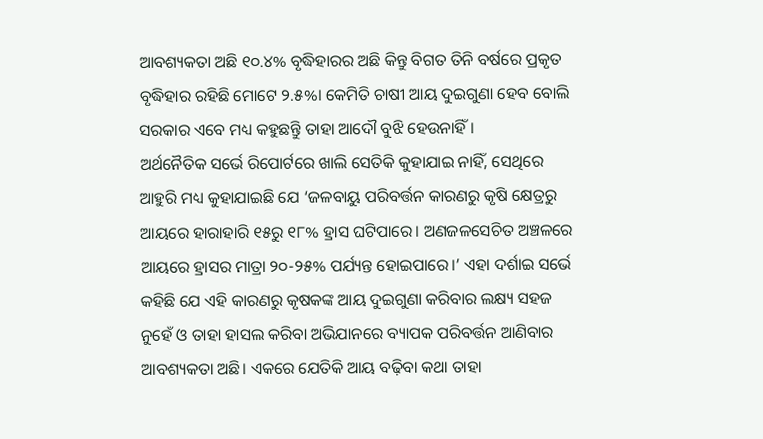ଆବଶ୍ୟକତା ଅଛି ୧୦.୪% ବୃଦ୍ଧିହାରର ଅଛି କିନ୍ତୁ ବିଗତ ତିନି ବର୍ଷରେ ପ୍ରକୃତ ବୃଦ୍ଧିହାର ରହିଛି ମୋଟେ ୨.୫%। କେମିତି ଚାଷୀ ଆୟ ଦୁଇଗୁଣା ହେବ ବୋଲି ସରକାର ଏବେ ମଧ୍ୟ କହୁଛନ୍ତୁି ତାହା ଆଦୌ ବୁଝି ହେଉନାହିଁ।
ଅର୍ଥନୈତିକ ସର୍ଭେ ରିପୋର୍ଟରେ ଖାଲି ସେତିକି କୁହାଯାଇ ନାହିଁ, ସେଥିରେ ଆହୁରି ମଧ୍ୟ କୁହାଯାଇଛି ଯେ ‘ଜଳବାୟୁ ପରିବର୍ତ୍ତନ କାରଣରୁ କୃଷି କ୍ଷେତ୍ରରୁ ଆୟରେ ହାରାହାରି ୧୫ରୁ ୧୮% ହ୍ରାସ ଘଟିପାରେ। ଅଣଜଳସେଚିତ ଅଞ୍ଚଳରେ ଆୟରେ ହ୍ରାସର ମାତ୍ରା ୨୦-୨୫% ପର୍ଯ୍ୟନ୍ତ ହୋଇପାରେ।’ ଏହା ଦର୍ଶାଇ ସର୍ଭେ କହିଛି ଯେ ଏହି କାରଣରୁ କୃଷକଙ୍କ ଆୟ ଦୁଇଗୁଣା କରିବାର ଲକ୍ଷ୍ୟ ସହଜ ନୁହେଁ ଓ ତାହା ହାସଲ କରିବା ଅଭିଯାନରେ ବ୍ୟାପକ ପରିବର୍ତ୍ତନ ଆଣିବାର ଆବଶ୍ୟକତା ଅଛି। ଏକରେ ଯେତିକି ଆୟ ବଢ଼ିବା କଥା ତାହା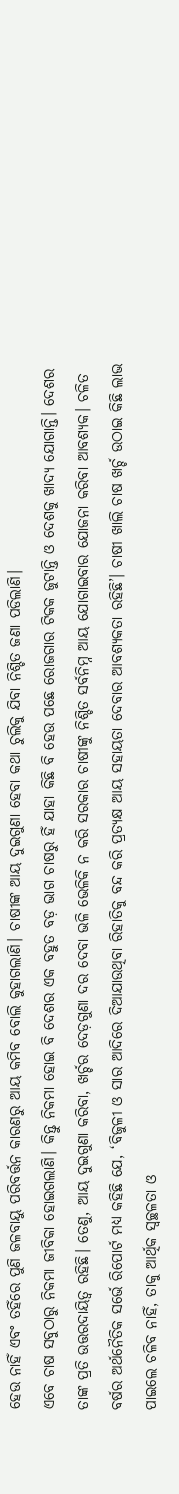ହେଉ ନାହିଁ ଏବଂ ତହିଁରେ ପୁଣି ଜଳବାୟୁ ପରିବର୍ତ୍ତନ କାରଣରୁ ଆୟ କମିବ ବୋଲି କୁହାଗଲାଣି। ଚାଷୀଙ୍କ ଆୟ ଦୁଇଗୁଣା ହେବା କଥା ଚୁଲିକୁ ଯିବା ନିଶ୍ଚିତ ଜଣା ପଡିଲାଣି।
ଏବେ ଚାଷ ସବୁଠାରୁ ନିକମା ଜୀବିକା ହୋଇଗଲାଣି। କିନ୍ତୁ ନିକମା ହୋଇ ବି ଦେଶର ଏକ ବହୁତ ବଡ଼ ଭାଗ ଚାଷରୁ ହିଁ ଯାହା କିଛି ବି ହେଉ ପଛେ ରୋଜଗାର ଟିକକ ଜୁଟାନ୍ତି ଓ ଦେଶକୁ ଖାଦ୍ୟ ଯୋଗାନ୍ତି। ଦେଶର ତାଙ୍କ ପ୍ରତି ଉତ୍ତରଦାୟିତ୍ୱ ରହିଛି। ତେଣୁ, ଆୟ ଦୁଇଗୁଣା କରିବା, ଖର୍ଚ୍ଚର ଦେଡ଼ଗୁଣା ଦର ଦେବା ଭଳି ଭେଳିକି ନ କରି ସରକାର ଚାଷୀଙ୍କୁ ନିଶ୍ଚିତ ସର୍ବନିମ୍ନ ଆୟ ଯୋଗାଇବାର ଯୋଜନା କରିବା ଆବଶ୍ୟକ। ଚଳିତ ବର୍ଷର ଅର୍ଥନୈତିକ ସର୍ଭେ ରିପୋର୍ଟ ମଧ୍ୟ କହିଛି ଯେ, ‘ବିଜୁଳୀ ଓ ସାର ଆଦିରେ ଦିଆଯାଉଥିବା ରିହାତିକୁ ବନ୍ଦ କରି ପ୍ରତ୍ୟକ୍ଷ ଆୟ ସହାୟତା ଦେବାର ଆବଶ୍ୟକତା ରହିଛି’। ଚାଷୀ ଖାଲି ଚାଷ ଖର୍ଚ୍ଚ ଉଠାଇ କିଛି ଲାଭ ପାଇଲେ ଚଳିବ ନାହିଁ, ତାକୁ ଆର୍ଥିକ ସ୍ୱଚ୍ଛଳତା ଓ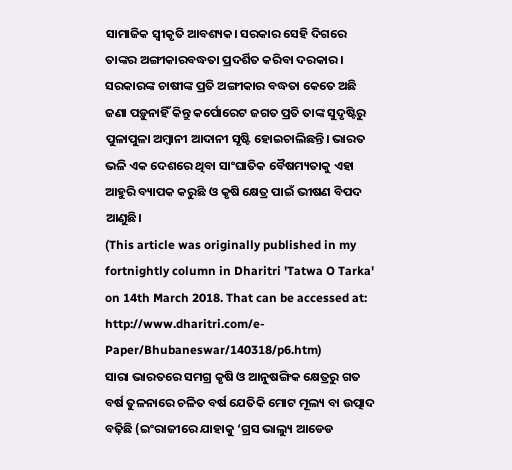ସାମାଜିକ ସ୍ୱୀକୃତି ଆବଶ୍ୟକ। ସରକାର ସେହି ଦିଗରେ ତାଙ୍କର ଅଙ୍ଗୀକାରବଦ୍ଧତା ପ୍ରଦର୍ଶିତ କରିବା ଦରକାର। ସରକାରଙ୍କ ଚାଷୀଙ୍କ ପ୍ରତି ଅଙ୍ଗୀକାର ବଦ୍ଧତା କେତେ ଅଛି ଜଣା ପଡ଼ୁନାହିଁ କିନ୍ତୁ କର୍ପୋରେଟ ଜଗତ ପ୍ରତି ତାଙ୍କ ସୁଦୃଷ୍ଟିରୁ ପୁଳାପୁଳା ଅମ୍ବାନୀ ଆଦାନୀ ସୃଷ୍ଟି ହୋଇଚାଲିଛନ୍ତି। ଭାରତ ଭଳି ଏକ ଦେଶରେ ଥିବା ସାଂଘାତିକ ବୈଷମ୍ୟତାକୁ ଏହା ଆହୁରି ବ୍ୟାପକ କରୁଛି ଓ କୃଷି କ୍ଷେତ୍ର ପାଇଁ ଭୀଷଣ ବିପଦ ଆଣୁଛି।
(This article was originally published in my fortnightly column in Dharitri 'Tatwa O Tarka' on 14th March 2018. That can be accessed at: http://www.dharitri.com/e-Paper/Bhubaneswar/140318/p6.htm)
ସାରା ଭାରତରେ ସମଗ୍ର କୃଷି ଓ ଆନୁଷଙ୍ଗିକ କ୍ଷେତ୍ରରୁ ଗତ ବର୍ଷ ତୁଳନାରେ ଚଳିତ ବର୍ଷ ଯେତିକି ମୋଟ ମୂଲ୍ୟ ବା ଉତ୍ପାଦ ବଢ଼ିଛି (ଇଂରାଜୀରେ ଯାହାକୁ ‘ଗ୍ରସ ଭାଲ୍ୟୁ ଆଡେଡ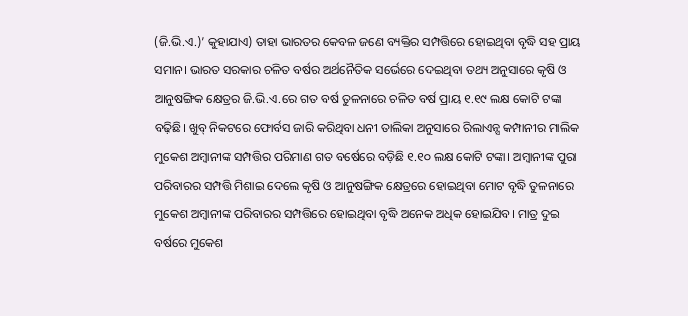(ଜି.ଭି.ଏ.)’ କୁହାଯାଏ) ତାହା ଭାରତର କେବଳ ଜଣେ ବ୍ୟକ୍ତିର ସମ୍ପତ୍ତିରେ ହୋଇଥିବା ବୃଦ୍ଧି ସହ ପ୍ରାୟ ସମାନ। ଭାରତ ସରକାର ଚଳିତ ବର୍ଷର ଅର୍ଥନୈତିକ ସର୍ଭେରେ ଦେଇଥିବା ତଥ୍ୟ ଅନୁସାରେ କୃଷି ଓ ଆନୁଷଙ୍ଗିକ କ୍ଷେତ୍ରର ଜି.ଭି.ଏ.ରେ ଗତ ବର୍ଷ ତୁଳନାରେ ଚଳିତ ବର୍ଷ ପ୍ରାୟ ୧.୧୯ ଲକ୍ଷ କୋଟି ଟଙ୍କା ବଢ଼ିଛି। ଖୁବ୍ ନିକଟରେ ଫୋର୍ବସ ଜାରି କରିଥିବା ଧନୀ ତାଲିକା ଅନୁସାରେ ରିଲାଏନ୍ସ କମ୍ପାନୀର ମାଲିକ ମୁକେଶ ଅମ୍ବାନୀଙ୍କ ସମ୍ପତ୍ତିର ପରିମାଣ ଗତ ବର୍ଷେରେ ବଡ଼ିଛି ୧.୧୦ ଲକ୍ଷ କୋଟି ଟଙ୍କା। ଅମ୍ବାନୀଙ୍କ ପୁରା ପରିବାରର ସମ୍ପତ୍ତି ମିଶାଇ ଦେଲେ କୃଷି ଓ ଆନୁଷଙ୍ଗିକ କ୍ଷେତ୍ରରେ ହୋଇଥିବା ମୋଟ ବୃଦ୍ଧି ତୁଳନାରେ ମୁକେଶ ଅମ୍ବାନୀଙ୍କ ପରିବାରର ସମ୍ପତ୍ତିରେ ହୋଇଥିବା ବୃଦ୍ଧି ଅନେକ ଅଧିକ ହୋଇଯିବ। ମାତ୍ର ଦୁଇ ବର୍ଷରେ ମୁକେଶ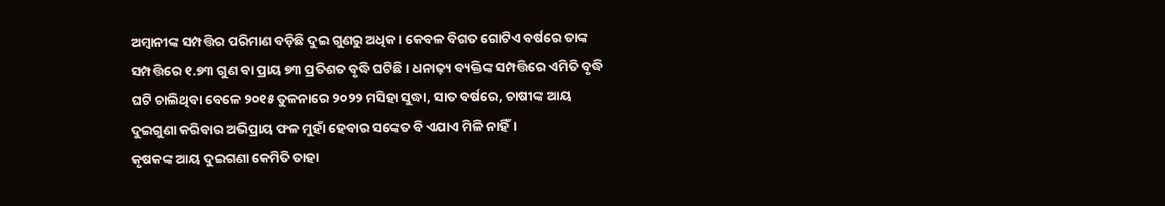ଅମ୍ବାନୀଙ୍କ ସମ୍ପତ୍ତିର ପରିମାଣ ବଡ଼ିଛି ଦୁଇ ଗୁଣରୁ ଅଧିକ। କେବଳ ବିଗତ ଗୋଟିଏ ବର୍ଷରେ ତାଙ୍କ ସମ୍ପତ୍ତିରେ ୧.୭୩ ଗୁଣ ବା ପ୍ରାୟ ୭୩ ପ୍ରତିଶତ ବୃଦ୍ଧି ଘଟିଛି। ଧନାଢ଼୍ୟ ବ୍ୟକ୍ତିଙ୍କ ସମ୍ପତ୍ତିରେ ଏମିତି ବୃଦ୍ଧି ଘଟି ଚାଲିଥିବା ବେଳେ ୨୦୧୫ ତୁଳନାରେ ୨୦୨୨ ମସିହା ସୁଦ୍ଧା, ସାତ ବର୍ଷରେ, ଚାଷୀଙ୍କ ଆୟ ଦୁଇଗୁଣା କରିବାର ଅଭିପ୍ରାୟ ଫଳ ମୁହାଁ ହେବାର ସଙ୍କେତ ବି ଏଯାଏ ମିଳି ନାହିଁ।
କୃଷକଙ୍କ ଆୟ ଦୁଇଗଣା କେମିତି ତାହା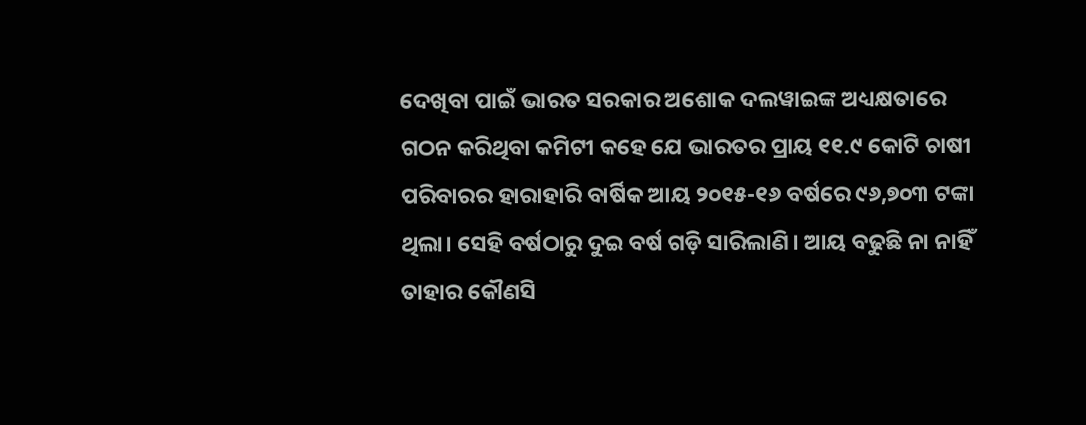ଦେଖିବା ପାଇଁ ଭାରତ ସରକାର ଅଶୋକ ଦଲୱାଇଙ୍କ ଅଧ୍ୟକ୍ଷତାରେ ଗଠନ କରିଥିବା କମିଟୀ କହେ ଯେ ଭାରତର ପ୍ରାୟ ୧୧.୯ କୋଟି ଚାଷୀ ପରିବାରର ହାରାହାରି ବାର୍ଷିକ ଆୟ ୨୦୧୫-୧୬ ବର୍ଷରେ ୯୬,୭୦୩ ଟଙ୍କା ଥିଲା। ସେହି ବର୍ଷଠାରୁ ଦୁଇ ବର୍ଷ ଗଡ଼ି ସାରିଲାଣି। ଆୟ ବଢୁଛି ନା ନାହିଁ ତାହାର କୌଣସି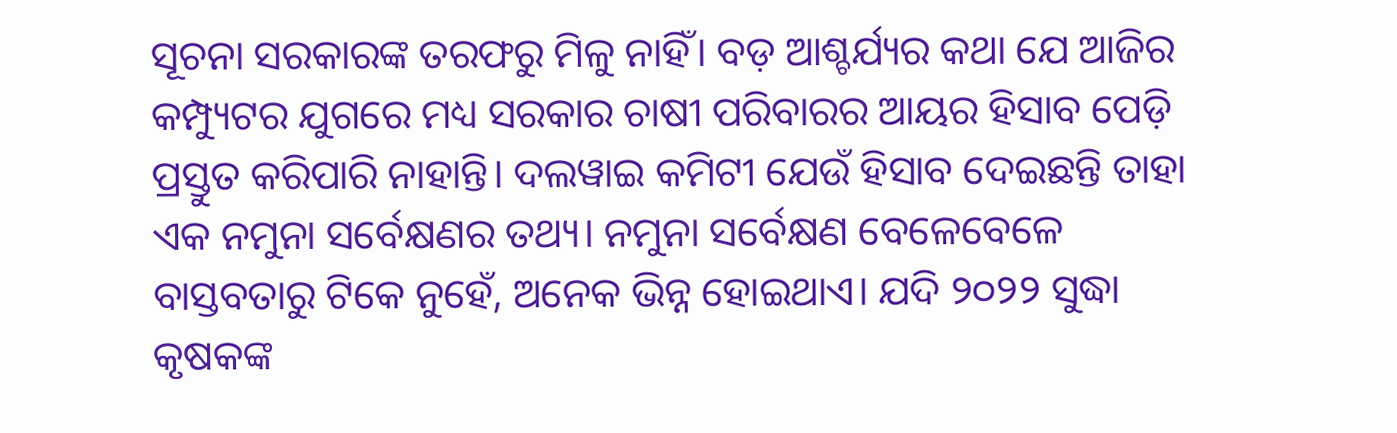ସୂଚନା ସରକାରଙ୍କ ତରଫରୁ ମିଳୁ ନାହିଁ। ବଡ଼ ଆଶ୍ଚର୍ଯ୍ୟର କଥା ଯେ ଆଜିର କମ୍ପ୍ୟୁଟର ଯୁଗରେ ମଧ୍ୟ ସରକାର ଚାଷୀ ପରିବାରର ଆୟର ହିସାବ ପେଡ଼ି ପ୍ରସ୍ତୁତ କରିପାରି ନାହାନ୍ତି। ଦଲୱାଇ କମିଟୀ ଯେଉଁ ହିସାବ ଦେଇଛନ୍ତି ତାହା ଏକ ନମୁନା ସର୍ବେକ୍ଷଣର ତଥ୍ୟ। ନମୁନା ସର୍ବେକ୍ଷଣ ବେଳେବେଳେ ବାସ୍ତବତାରୁ ଟିକେ ନୁହେଁ, ଅନେକ ଭିନ୍ନ ହୋଇଥାଏ। ଯଦି ୨୦୨୨ ସୁଦ୍ଧା କୃଷକଙ୍କ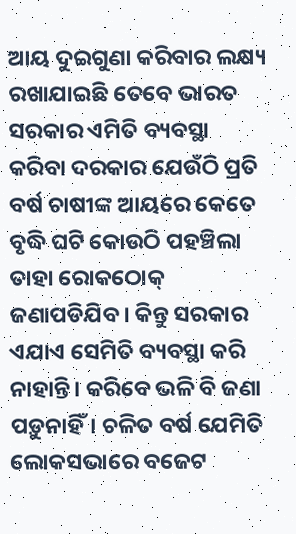ଆୟ ଦୁଇଗୁଣା କରିବାର ଲକ୍ଷ୍ୟ ରଖାଯାଇଛି ତେବେ ଭାରତ ସରକାର ଏମିତି ବ୍ୟବସ୍ଥା କରିବା ଦରକାର ଯେଉଁଠି ପ୍ରତି ବର୍ଷ ଚାଷୀଙ୍କ ଆୟରେ କେତେ ବୃଦ୍ଧି ଘଟି କୋଉଠି ପହଞ୍ଚିଲା ତାହା ରୋକଠୋକ୍ ଜଣାପଡିଯିବ। କିନ୍ତୁ ସରକାର ଏଯାଏ ସେମିତି ବ୍ୟବସ୍ଥା କରି ନାହାନ୍ତି। କରିବେ ଭଳି ବି ଜଣା ପଡ଼ୁନାହିଁ। ଚଳିତ ବର୍ଷ ଯେମିତି ଲୋକସଭାରେ ବଜେଟ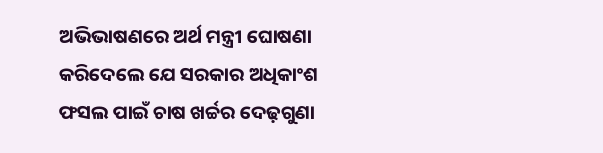ଅଭିଭାଷଣରେ ଅର୍ଥ ମନ୍ତ୍ରୀ ଘୋଷଣା କରିଦେଲେ ଯେ ସରକାର ଅଧିକାଂଶ ଫସଲ ପାଇଁ ଚାଷ ଖର୍ଚ୍ଚର ଦେଢ଼ଗୁଣା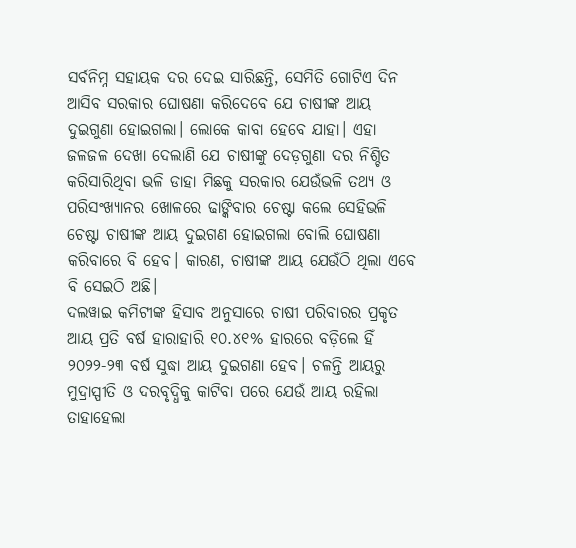ସର୍ବନିମ୍ନ ସହାୟକ ଦର ଦେଇ ସାରିଛନ୍ତି, ସେମିତି ଗୋଟିଏ ଦିନ ଆସିବ ସରକାର ଘୋଷଣା କରିଦେବେ ଯେ ଚାଷୀଙ୍କ ଆୟ ଦୁଇଗୁଣା ହୋଇଗଲା। ଲୋକେ କାବା ହେବେ ଯାହା। ଏହା ଜଳଜଳ ଦେଖା ଦେଲାଣି ଯେ ଚାଷୀଙ୍କୁ ଦେଡ଼ଗୁଣା ଦର ନିଶ୍ଚିତ କରିସାରିଥିବା ଭଳି ଡାହା ମିଛକୁ ସରକାର ଯେଉଁଭଳି ତଥ୍ୟ ଓ ପରିସଂଖ୍ୟାନର ଖୋଳରେ ଢାଙ୍କିବାର ଚେଷ୍ଟା କଲେ ସେହିଭଳି ଚେଷ୍ଟା ଚାଷୀଙ୍କ ଆୟ ଦୁଇଗଣ ହୋଇଗଲା ବୋଲି ଘୋଷଣା କରିବାରେ ବି ହେବ। କାରଣ, ଚାଷୀଙ୍କ ଆୟ ଯେଉଁଠି ଥିଲା ଏବେ ବି ସେଇଠି ଅଛି।
ଦଲୱାଇ କମିଟୀଙ୍କ ହିସାବ ଅନୁସାରେ ଚାଷୀ ପରିବାରର ପ୍ରକୃତ ଆୟ ପ୍ରତି ବର୍ଷ ହାରାହାରି ୧୦.୪୧% ହାରରେ ବଡ଼ିଲେ ହିଁ ୨୦୨୨-୨୩ ବର୍ଷ ସୁଦ୍ଧା ଆୟ ଦୁଇଗଣା ହେବ। ଚଳନ୍ତି ଆୟରୁ ମୁଦ୍ରାସ୍ପୀତି ଓ ଦରବୃଦ୍ଧିକୁ କାଟିବା ପରେ ଯେଉଁ ଆୟ ରହିଲା ତାହାହେଲା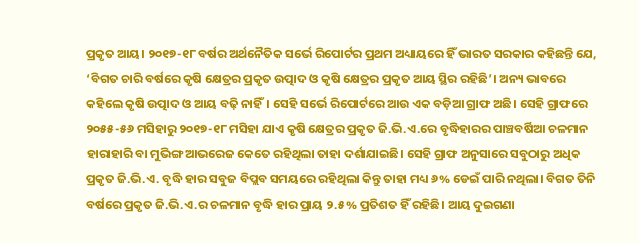ପ୍ରକୃତ ଆୟ। ୨୦୧୭-୧୮ ବର୍ଷର ଅର୍ଥନୈତିକ ସର୍ଭେ ରିପୋର୍ଟର ପ୍ରଥମ ଅଧ୍ୟାୟରେ ହିଁ ଭାରତ ସରକାର କହିଛନ୍ତି ଯେ, ‘ବିଗତ ଚାରି ବର୍ଷରେ କୃଷି କ୍ଷେତ୍ରର ପ୍ରକୃତ ଉତ୍ପାଦ ଓ କୃଷି କ୍ଷେତ୍ରର ପ୍ରକୃତ ଆୟ ସ୍ଥିର ରହିଛି’। ଅନ୍ୟ ଭାବରେ କହିଲେ କୃଷି ଉତ୍ପାଦ ଓ ଆୟ ବଢ଼ି ନାହିଁ। ସେହି ସର୍ଭେ ରିପୋର୍ଟରେ ଆଉ ଏକ ବଡ଼ିଆ ଗ୍ରାଫ ଅଛି। ସେହି ଗ୍ରାଫରେ ୨୦୫୫-୫୬ ମସିହାରୁ ୨୦୧୭-୧୮ ମସିହା ଯାଏ କୃଷି କ୍ଷେତ୍ରର ପ୍ରକୃତ ଜି.ଭି.ଏ.ରେ ବୃଦ୍ଧିହାରର ପାଞ୍ଚବର୍ଷିଆ ଚଳମାନ ହାରାହାରି ବା ମୁଭିଙ୍ଗ ଆଭରେଜ କେତେ ରହିଥିଲା ତାହା ଦର୍ଶାଯାଇଛି। ସେହି ଗ୍ରାଫ ଅନୁସାରେ ସବୁଠାରୁ ଅଧିକ ପ୍ରକୃତ ଜି.ଭି.ଏ. ବୃଦ୍ଧି ହାର ସବୁଜ ବିପ୍ଲବ ସମୟରେ ରହିଥିଲା କିନ୍ତୁ ତାହା ମଧ୍ୟ ୬% ଡେଇଁ ପାରି ନଥିଲା। ବିଗତ ତିନି ବର୍ଷରେ ପ୍ରକୃତ ଜି.ଭି.ଏ.ର ଚଳମାନ ବୃଦ୍ଧି ହାର ପ୍ରାୟ ୨.୫% ପ୍ରତିଶତ ହିଁ ରହିଛି। ଆୟ ଦୁଇଗଣା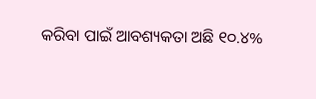କରିବା ପାଇଁ ଆବଶ୍ୟକତା ଅଛି ୧୦.୪%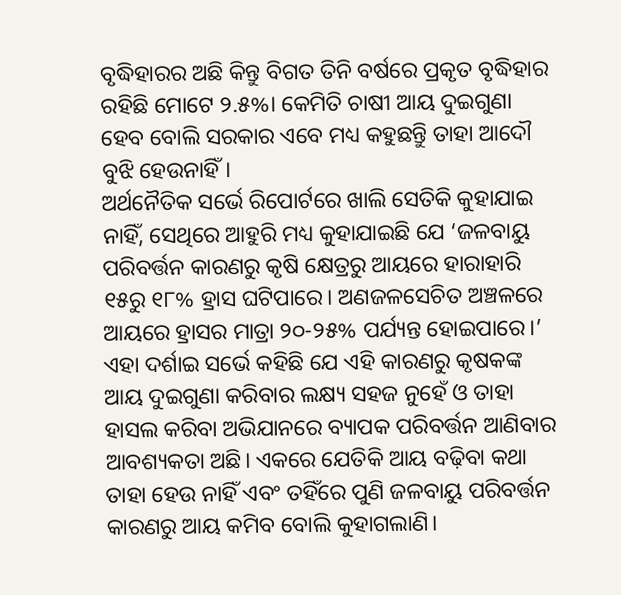ବୃଦ୍ଧିହାରର ଅଛି କିନ୍ତୁ ବିଗତ ତିନି ବର୍ଷରେ ପ୍ରକୃତ ବୃଦ୍ଧିହାର ରହିଛି ମୋଟେ ୨.୫%। କେମିତି ଚାଷୀ ଆୟ ଦୁଇଗୁଣା ହେବ ବୋଲି ସରକାର ଏବେ ମଧ୍ୟ କହୁଛନ୍ତୁି ତାହା ଆଦୌ ବୁଝି ହେଉନାହିଁ।
ଅର୍ଥନୈତିକ ସର୍ଭେ ରିପୋର୍ଟରେ ଖାଲି ସେତିକି କୁହାଯାଇ ନାହିଁ, ସେଥିରେ ଆହୁରି ମଧ୍ୟ କୁହାଯାଇଛି ଯେ ‘ଜଳବାୟୁ ପରିବର୍ତ୍ତନ କାରଣରୁ କୃଷି କ୍ଷେତ୍ରରୁ ଆୟରେ ହାରାହାରି ୧୫ରୁ ୧୮% ହ୍ରାସ ଘଟିପାରେ। ଅଣଜଳସେଚିତ ଅଞ୍ଚଳରେ ଆୟରେ ହ୍ରାସର ମାତ୍ରା ୨୦-୨୫% ପର୍ଯ୍ୟନ୍ତ ହୋଇପାରେ।’ ଏହା ଦର୍ଶାଇ ସର୍ଭେ କହିଛି ଯେ ଏହି କାରଣରୁ କୃଷକଙ୍କ ଆୟ ଦୁଇଗୁଣା କରିବାର ଲକ୍ଷ୍ୟ ସହଜ ନୁହେଁ ଓ ତାହା ହାସଲ କରିବା ଅଭିଯାନରେ ବ୍ୟାପକ ପରିବର୍ତ୍ତନ ଆଣିବାର ଆବଶ୍ୟକତା ଅଛି। ଏକରେ ଯେତିକି ଆୟ ବଢ଼ିବା କଥା ତାହା ହେଉ ନାହିଁ ଏବଂ ତହିଁରେ ପୁଣି ଜଳବାୟୁ ପରିବର୍ତ୍ତନ କାରଣରୁ ଆୟ କମିବ ବୋଲି କୁହାଗଲାଣି।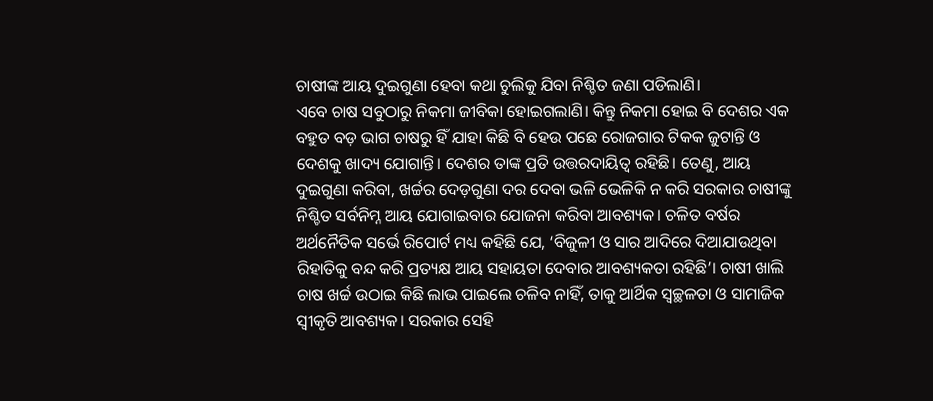ଚାଷୀଙ୍କ ଆୟ ଦୁଇଗୁଣା ହେବା କଥା ଚୁଲିକୁ ଯିବା ନିଶ୍ଚିତ ଜଣା ପଡିଲାଣି।
ଏବେ ଚାଷ ସବୁଠାରୁ ନିକମା ଜୀବିକା ହୋଇଗଲାଣି। କିନ୍ତୁ ନିକମା ହୋଇ ବି ଦେଶର ଏକ ବହୁତ ବଡ଼ ଭାଗ ଚାଷରୁ ହିଁ ଯାହା କିଛି ବି ହେଉ ପଛେ ରୋଜଗାର ଟିକକ ଜୁଟାନ୍ତି ଓ ଦେଶକୁ ଖାଦ୍ୟ ଯୋଗାନ୍ତି। ଦେଶର ତାଙ୍କ ପ୍ରତି ଉତ୍ତରଦାୟିତ୍ୱ ରହିଛି। ତେଣୁ, ଆୟ ଦୁଇଗୁଣା କରିବା, ଖର୍ଚ୍ଚର ଦେଡ଼ଗୁଣା ଦର ଦେବା ଭଳି ଭେଳିକି ନ କରି ସରକାର ଚାଷୀଙ୍କୁ ନିଶ୍ଚିତ ସର୍ବନିମ୍ନ ଆୟ ଯୋଗାଇବାର ଯୋଜନା କରିବା ଆବଶ୍ୟକ। ଚଳିତ ବର୍ଷର ଅର୍ଥନୈତିକ ସର୍ଭେ ରିପୋର୍ଟ ମଧ୍ୟ କହିଛି ଯେ, ‘ବିଜୁଳୀ ଓ ସାର ଆଦିରେ ଦିଆଯାଉଥିବା ରିହାତିକୁ ବନ୍ଦ କରି ପ୍ରତ୍ୟକ୍ଷ ଆୟ ସହାୟତା ଦେବାର ଆବଶ୍ୟକତା ରହିଛି’। ଚାଷୀ ଖାଲି ଚାଷ ଖର୍ଚ୍ଚ ଉଠାଇ କିଛି ଲାଭ ପାଇଲେ ଚଳିବ ନାହିଁ, ତାକୁ ଆର୍ଥିକ ସ୍ୱଚ୍ଛଳତା ଓ ସାମାଜିକ ସ୍ୱୀକୃତି ଆବଶ୍ୟକ। ସରକାର ସେହି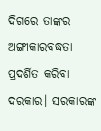ଦିଗରେ ତାଙ୍କର ଅଙ୍ଗୀକାରବଦ୍ଧତା ପ୍ରଦର୍ଶିତ କରିବା ଦରକାର। ସରକାରଙ୍କ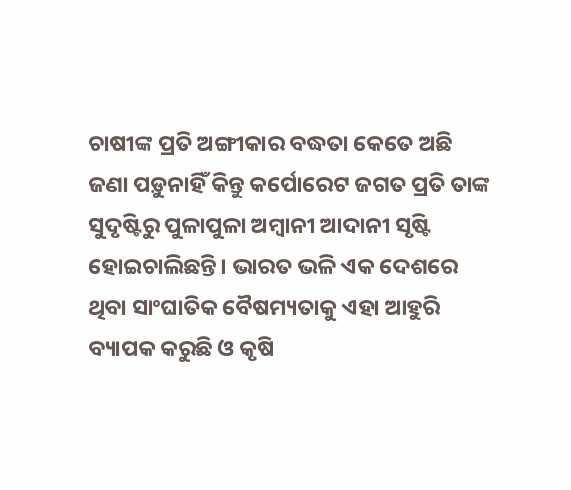ଚାଷୀଙ୍କ ପ୍ରତି ଅଙ୍ଗୀକାର ବଦ୍ଧତା କେତେ ଅଛି ଜଣା ପଡ଼ୁନାହିଁ କିନ୍ତୁ କର୍ପୋରେଟ ଜଗତ ପ୍ରତି ତାଙ୍କ ସୁଦୃଷ୍ଟିରୁ ପୁଳାପୁଳା ଅମ୍ବାନୀ ଆଦାନୀ ସୃଷ୍ଟି ହୋଇଚାଲିଛନ୍ତି। ଭାରତ ଭଳି ଏକ ଦେଶରେ ଥିବା ସାଂଘାତିକ ବୈଷମ୍ୟତାକୁ ଏହା ଆହୁରି ବ୍ୟାପକ କରୁଛି ଓ କୃଷି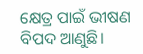କ୍ଷେତ୍ର ପାଇଁ ଭୀଷଣ ବିପଦ ଆଣୁଛି।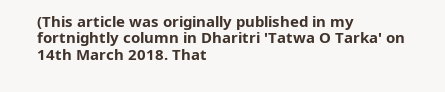(This article was originally published in my fortnightly column in Dharitri 'Tatwa O Tarka' on 14th March 2018. That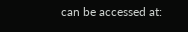can be accessed at: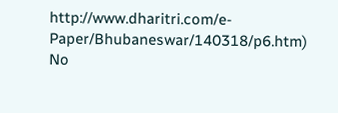http://www.dharitri.com/e-Paper/Bhubaneswar/140318/p6.htm)
No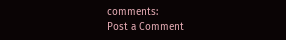comments:
Post a Comment